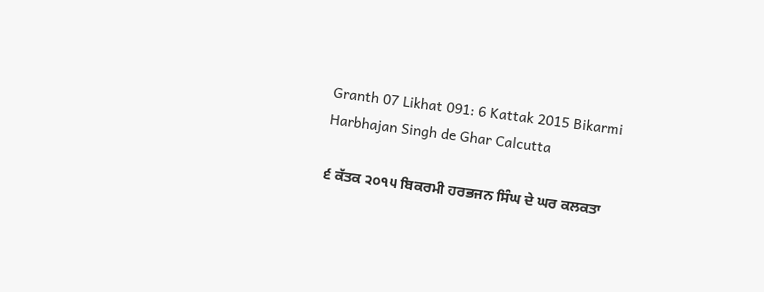Granth 07 Likhat 091: 6 Kattak 2015 Bikarmi Harbhajan Singh de Ghar Calcutta

੬ ਕੱਤਕ ੨੦੧੫ ਬਿਕਰਮੀ ਹਰਭਜਨ ਸਿੰਘ ਦੇ ਘਰ ਕਲਕਤਾ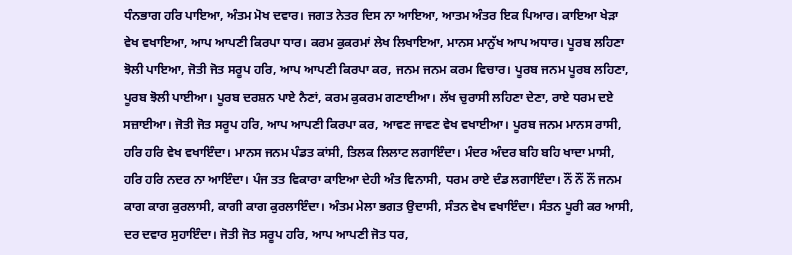ਧੰਨਭਾਗ ਹਰਿ ਪਾਇਆ, ਅੰਤਮ ਮੋਖ ਦਵਾਰ। ਜਗਤ ਨੇਤਰ ਦਿਸ ਨਾ ਆਇਆ, ਆਤਮ ਅੰਤਰ ਇਕ ਪਿਆਰ। ਕਾਇਆ ਖੇੜਾ ਵੇਖ ਵਖਾਇਆ, ਆਪ ਆਪਣੀ ਕਿਰਪਾ ਧਾਰ। ਕਰਮ ਕੁਕਰਮਾਂ ਲੇਖ ਲਿਖਾਇਆ, ਮਾਨਸ ਮਾਨੁੱਖ ਆਪ ਅਧਾਰ। ਪੂਰਬ ਲਹਿਣਾ ਝੋਲੀ ਪਾਇਆ, ਜੋਤੀ ਜੋਤ ਸਰੂਪ ਹਰਿ, ਆਪ ਆਪਣੀ ਕਿਰਪਾ ਕਰ, ਜਨਮ ਜਨਮ ਕਰਮ ਵਿਚਾਰ। ਪੂਰਬ ਜਨਮ ਪੂਰਬ ਲਹਿਣਾ, ਪੂਰਬ ਝੋਲੀ ਪਾਈਆ। ਪੂਰਬ ਦਰਸ਼ਨ ਪਾਏ ਨੈਣਾਂ, ਕਰਮ ਕੁਕਰਮ ਗਣਾਈਆ। ਲੱਖ ਚੁਰਾਸੀ ਲਹਿਣਾ ਦੇਣਾ, ਰਾਏ ਧਰਮ ਦਏ ਸਜ਼ਾਈਆ। ਜੋਤੀ ਜੋਤ ਸਰੂਪ ਹਰਿ, ਆਪ ਆਪਣੀ ਕਿਰਪਾ ਕਰ, ਆਵਣ ਜਾਵਣ ਵੇਖ ਵਖਾਈਆ। ਪੂਰਬ ਜਨਮ ਮਾਨਸ ਰਾਸੀ, ਹਰਿ ਹਰਿ ਵੇਖ ਵਖਾਇੰਦਾ। ਮਾਨਸ ਜਨਮ ਪੰਡਤ ਕਾਂਸੀ, ਤਿਲਕ ਲਿਲਾਟ ਲਗਾਇੰਦਾ। ਮੰਦਰ ਅੰਦਰ ਬਹਿ ਬਹਿ ਖਾਦਾ ਮਾਸੀ, ਹਰਿ ਹਰਿ ਨਦਰ ਨਾ ਆਇੰਦਾ। ਪੰਜ ਤਤ ਵਿਕਾਰਾ ਕਾਇਆ ਦੇਹੀ ਅੰਤ ਵਿਨਾਸੀ, ਧਰਮ ਰਾਏ ਦੰਡ ਲਗਾਇੰਦਾ। ਨੌਂ ਨੌਂ ਨੌਂ ਜਨਮ ਕਾਗ ਕਾਗ ਕੁਰਲਾਸੀ, ਕਾਗੀ ਕਾਗ ਕੁਰਲਾਇੰਦਾ। ਅੰਤਮ ਮੇਲਾ ਭਗਤ ਉਦਾਸੀ, ਸੰਤਨ ਵੇਖ ਵਖਾਇੰਦਾ। ਸੰਤਨ ਪੂਰੀ ਕਰ ਆਸੀ, ਦਰ ਦਵਾਰ ਸੁਹਾਇੰਦਾ। ਜੋਤੀ ਜੋਤ ਸਰੂਪ ਹਰਿ, ਆਪ ਆਪਣੀ ਜੋਤ ਧਰ,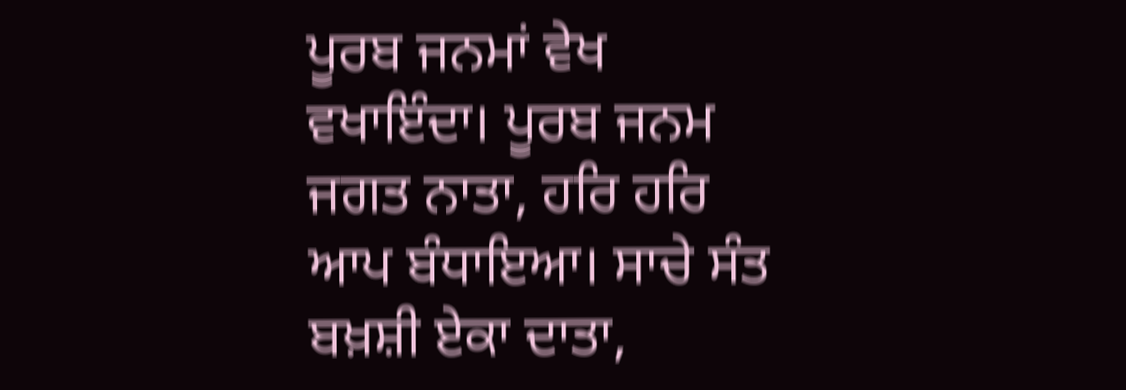ਪੂਰਬ ਜਨਮਾਂ ਵੇਖ ਵਖਾਇੰਦਾ। ਪੂਰਬ ਜਨਮ ਜਗਤ ਨਾਤਾ, ਹਰਿ ਹਰਿ ਆਪ ਬੰਧਾਇਆ। ਸਾਚੇ ਸੰਤ ਬਖ਼ਸ਼ੀ ਏਕਾ ਦਾਤਾ,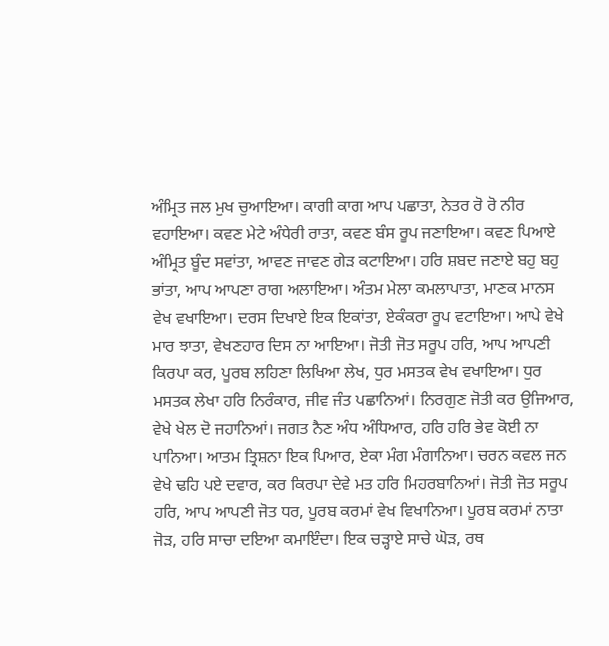ਅੰਮ੍ਰਿਤ ਜਲ ਮੁਖ ਚੁਆਇਆ। ਕਾਗੀ ਕਾਗ ਆਪ ਪਛਾਤਾ, ਨੇਤਰ ਰੋ ਰੋ ਨੀਰ ਵਹਾਇਆ। ਕਵਣ ਮੇਟੇ ਅੰਧੇਰੀ ਰਾਤਾ, ਕਵਣ ਬੰਸ ਰੂਪ ਜਣਾਇਆ। ਕਵਣ ਪਿਆਏ ਅੰਮ੍ਰਿਤ ਬੂੰਦ ਸਵਾਂਤਾ, ਆਵਣ ਜਾਵਣ ਗੇੜ ਕਟਾਇਆ। ਹਰਿ ਸ਼ਬਦ ਜਣਾਏ ਬਹੁ ਬਹੁ ਭਾਂਤਾ, ਆਪ ਆਪਣਾ ਰਾਗ ਅਲਾਇਆ। ਅੰਤਮ ਮੇਲਾ ਕਮਲਾਪਾਤਾ, ਮਾਣਕ ਮਾਨਸ ਵੇਖ ਵਖਾਇਆ। ਦਰਸ ਦਿਖਾਏ ਇਕ ਇਕਾਂਤਾ, ਏਕੰਕਰਾ ਰੂਪ ਵਟਾਇਆ। ਆਪੇ ਵੇਖੇ ਮਾਰ ਝਾਤਾ, ਵੇਖਣਹਾਰ ਦਿਸ ਨਾ ਆਇਆ। ਜੋਤੀ ਜੋਤ ਸਰੂਪ ਹਰਿ, ਆਪ ਆਪਣੀ ਕਿਰਪਾ ਕਰ, ਪੂਰਬ ਲਹਿਣਾ ਲਿਖਿਆ ਲੇਖ, ਧੁਰ ਮਸਤਕ ਵੇਖ ਵਖਾਇਆ। ਧੁਰ ਮਸਤਕ ਲੇਖਾ ਹਰਿ ਨਿਰੰਕਾਰ, ਜੀਵ ਜੰਤ ਪਛਾਨਿਆਂ। ਨਿਰਗੁਣ ਜੋਤੀ ਕਰ ਉਜਿਆਰ, ਵੇਖੇ ਖੇਲ ਦੋ ਜਹਾਨਿਆਂ। ਜਗਤ ਨੈਣ ਅੰਧ ਅੰਧਿਆਰ, ਹਰਿ ਹਰਿ ਭੇਵ ਕੋਈ ਨਾ ਪਾਨਿਆ। ਆਤਮ ਤ੍ਰਿਸ਼ਨਾ ਇਕ ਪਿਆਰ, ਏਕਾ ਮੰਗ ਮੰਗਾਨਿਆ। ਚਰਨ ਕਵਲ ਜਨ ਵੇਖੇ ਢਹਿ ਪਏ ਦਵਾਰ, ਕਰ ਕਿਰਪਾ ਦੇਵੇ ਮਤ ਹਰਿ ਮਿਹਰਬਾਨਿਆਂ। ਜੋਤੀ ਜੋਤ ਸਰੂਪ ਹਰਿ, ਆਪ ਆਪਣੀ ਜੋਤ ਧਰ, ਪੂਰਬ ਕਰਮਾਂ ਵੇਖ ਵਿਖਾਨਿਆ। ਪੂਰਬ ਕਰਮਾਂ ਨਾਤਾ ਜੋੜ, ਹਰਿ ਸਾਚਾ ਦਇਆ ਕਮਾਇੰਦਾ। ਇਕ ਚੜ੍ਹਾਏ ਸਾਚੇ ਘੋੜ, ਰਥ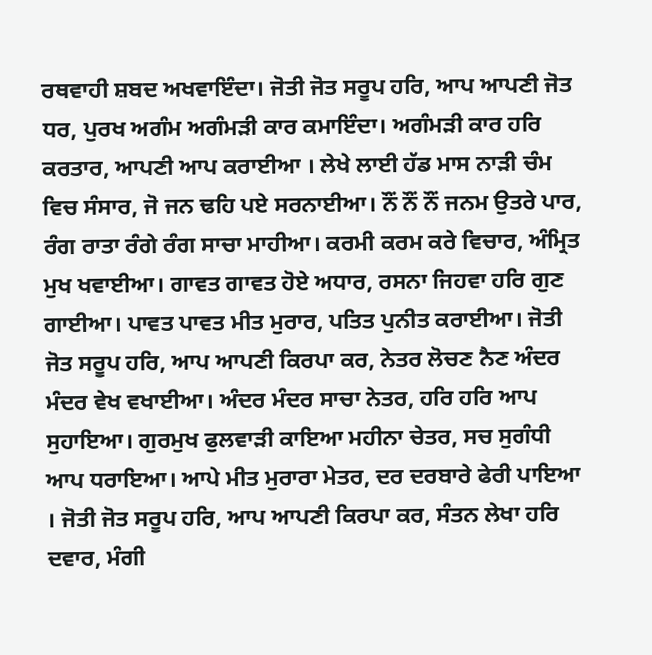ਰਥਵਾਹੀ ਸ਼ਬਦ ਅਖਵਾਇੰਦਾ। ਜੋਤੀ ਜੋਤ ਸਰੂਪ ਹਰਿ, ਆਪ ਆਪਣੀ ਜੋਤ ਧਰ, ਪੁਰਖ ਅਗੰਮ ਅਗੰਮੜੀ ਕਾਰ ਕਮਾਇੰਦਾ। ਅਗੰਮੜੀ ਕਾਰ ਹਰਿ ਕਰਤਾਰ, ਆਪਣੀ ਆਪ ਕਰਾਈਆ । ਲੇਖੇ ਲਾਈ ਹੱਡ ਮਾਸ ਨਾੜੀ ਚੰਮ ਵਿਚ ਸੰਸਾਰ, ਜੋ ਜਨ ਢਹਿ ਪਏ ਸਰਨਾਈਆ। ਨੌਂ ਨੌਂ ਨੌਂ ਜਨਮ ਉਤਰੇ ਪਾਰ, ਰੰਗ ਰਾਤਾ ਰੰਗੇ ਰੰਗ ਸਾਚਾ ਮਾਹੀਆ। ਕਰਮੀ ਕਰਮ ਕਰੇ ਵਿਚਾਰ, ਅੰਮ੍ਰਿਤ ਮੁਖ ਖਵਾਈਆ। ਗਾਵਤ ਗਾਵਤ ਹੋਏ ਅਧਾਰ, ਰਸਨਾ ਜਿਹਵਾ ਹਰਿ ਗੁਣ ਗਾਈਆ। ਪਾਵਤ ਪਾਵਤ ਮੀਤ ਮੁਰਾਰ, ਪਤਿਤ ਪੁਨੀਤ ਕਰਾਈਆ। ਜੋਤੀ ਜੋਤ ਸਰੂਪ ਹਰਿ, ਆਪ ਆਪਣੀ ਕਿਰਪਾ ਕਰ, ਨੇਤਰ ਲੋਚਣ ਨੈਣ ਅੰਦਰ ਮੰਦਰ ਵੇਖ ਵਖਾਈਆ। ਅੰਦਰ ਮੰਦਰ ਸਾਚਾ ਨੇਤਰ, ਹਰਿ ਹਰਿ ਆਪ ਸੁਹਾਇਆ। ਗੁਰਮੁਖ ਫੁਲਵਾੜੀ ਕਾਇਆ ਮਹੀਨਾ ਚੇਤਰ, ਸਚ ਸੁਗੰਧੀ ਆਪ ਧਰਾਇਆ। ਆਪੇ ਮੀਤ ਮੁਰਾਰਾ ਮੇਤਰ, ਦਰ ਦਰਬਾਰੇ ਫੇਰੀ ਪਾਇਆ । ਜੋਤੀ ਜੋਤ ਸਰੂਪ ਹਰਿ, ਆਪ ਆਪਣੀ ਕਿਰਪਾ ਕਰ, ਸੰਤਨ ਲੇਖਾ ਹਰਿ ਦਵਾਰ, ਮੰਗੀ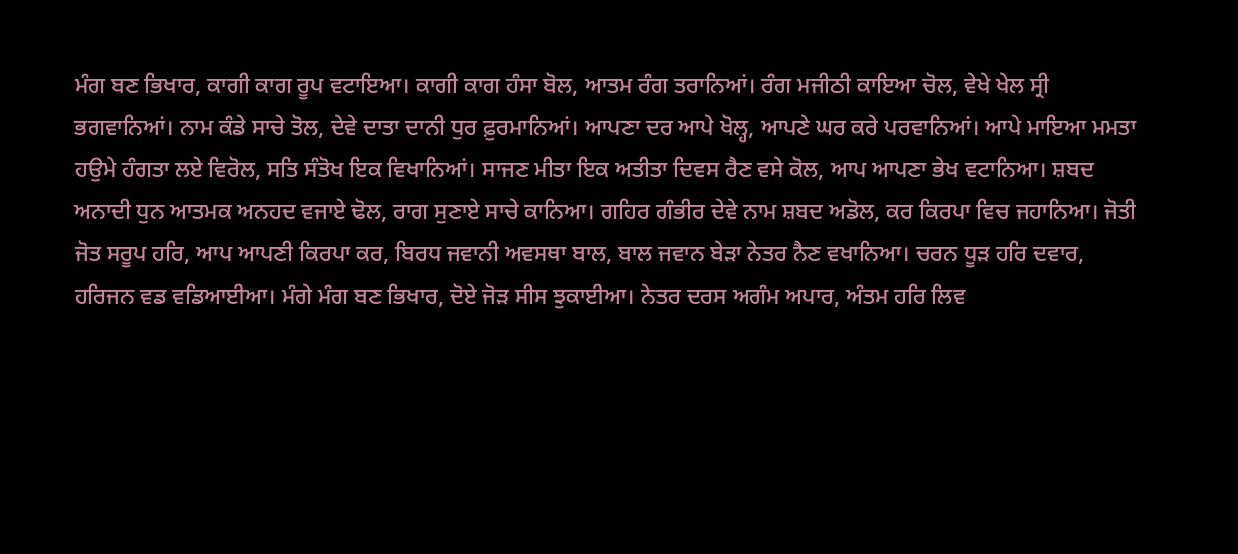ਮੰਗ ਬਣ ਭਿਖਾਰ, ਕਾਗੀ ਕਾਗ ਰੂਪ ਵਟਾਇਆ। ਕਾਗੀ ਕਾਗ ਹੰਸਾ ਬੋਲ, ਆਤਮ ਰੰਗ ਤਰਾਨਿਆਂ। ਰੰਗ ਮਜੀਠੀ ਕਾਇਆ ਚੋਲ, ਵੇਖੇ ਖੇਲ ਸ੍ਰੀ ਭਗਵਾਨਿਆਂ। ਨਾਮ ਕੰਡੇ ਸਾਚੇ ਤੋਲ, ਦੇਵੇ ਦਾਤਾ ਦਾਨੀ ਧੁਰ ਫ਼ੁਰਮਾਨਿਆਂ। ਆਪਣਾ ਦਰ ਆਪੇ ਖੋਲ੍ਹ, ਆਪਣੇ ਘਰ ਕਰੇ ਪਰਵਾਨਿਆਂ। ਆਪੇ ਮਾਇਆ ਮਮਤਾ ਹਉਮੇ ਹੰਗਤਾ ਲਏ ਵਿਰੋਲ, ਸਤਿ ਸੰਤੋਖ ਇਕ ਵਿਖਾਨਿਆਂ। ਸਾਜਣ ਮੀਤਾ ਇਕ ਅਤੀਤਾ ਦਿਵਸ ਰੈਣ ਵਸੇ ਕੋਲ, ਆਪ ਆਪਣਾ ਭੇਖ ਵਟਾਨਿਆ। ਸ਼ਬਦ ਅਨਾਦੀ ਧੁਨ ਆਤਮਕ ਅਨਹਦ ਵਜਾਏ ਢੋਲ, ਰਾਗ ਸੁਣਾਏ ਸਾਚੇ ਕਾਨਿਆ। ਗਹਿਰ ਗੰਭੀਰ ਦੇਵੇ ਨਾਮ ਸ਼ਬਦ ਅਡੋਲ, ਕਰ ਕਿਰਪਾ ਵਿਚ ਜਹਾਨਿਆ। ਜੋਤੀ ਜੋਤ ਸਰੂਪ ਹਰਿ, ਆਪ ਆਪਣੀ ਕਿਰਪਾ ਕਰ, ਬਿਰਧ ਜਵਾਨੀ ਅਵਸਥਾ ਬਾਲ, ਬਾਲ ਜਵਾਨ ਬੇੜਾ ਨੇਤਰ ਨੈਣ ਵਖਾਨਿਆ। ਚਰਨ ਧੂੜ ਹਰਿ ਦਵਾਰ, ਹਰਿਜਨ ਵਡ ਵਡਿਆਈਆ। ਮੰਗੇ ਮੰਗ ਬਣ ਭਿਖਾਰ, ਦੋਏ ਜੋੜ ਸੀਸ ਝੁਕਾਈਆ। ਨੇਤਰ ਦਰਸ ਅਗੰਮ ਅਪਾਰ, ਅੰਤਮ ਹਰਿ ਲਿਵ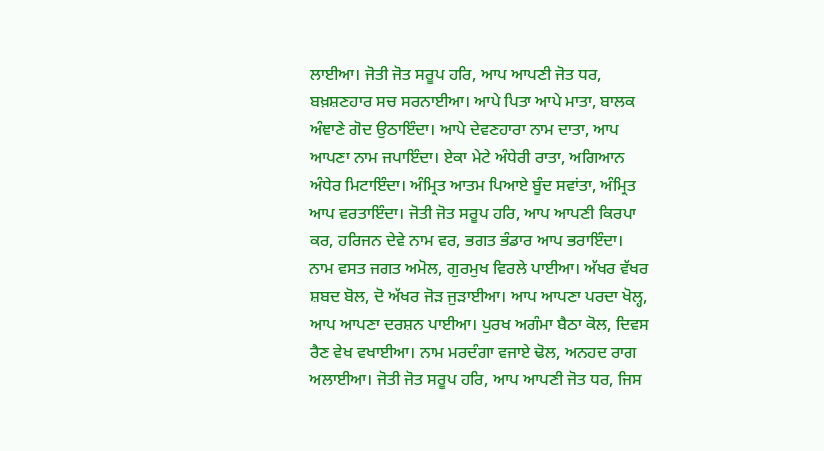ਲਾਈਆ। ਜੋਤੀ ਜੋਤ ਸਰੂਪ ਹਰਿ, ਆਪ ਆਪਣੀ ਜੋਤ ਧਰ, ਬਖ਼ਸ਼ਣਹਾਰ ਸਚ ਸਰਨਾਈਆ। ਆਪੇ ਪਿਤਾ ਆਪੇ ਮਾਤਾ, ਬਾਲਕ ਅੰਞਾਣੇ ਗੋਦ ਉਠਾਇੰਦਾ। ਆਪੇ ਦੇਵਣਹਾਰਾ ਨਾਮ ਦਾਤਾ, ਆਪ ਆਪਣਾ ਨਾਮ ਜਪਾਇੰਦਾ। ਏਕਾ ਮੇਟੇ ਅੰਧੇਰੀ ਰਾਤਾ, ਅਗਿਆਨ ਅੰਧੇਰ ਮਿਟਾਇੰਦਾ। ਅੰਮ੍ਰਿਤ ਆਤਮ ਪਿਆਏ ਬੂੰਦ ਸਵਾਂਤਾ, ਅੰਮ੍ਰਿਤ ਆਪ ਵਰਤਾਇੰਦਾ। ਜੋਤੀ ਜੋਤ ਸਰੂਪ ਹਰਿ, ਆਪ ਆਪਣੀ ਕਿਰਪਾ ਕਰ, ਹਰਿਜਨ ਦੇਵੇ ਨਾਮ ਵਰ, ਭਗਤ ਭੰਡਾਰ ਆਪ ਭਰਾਇੰਦਾ। ਨਾਮ ਵਸਤ ਜਗਤ ਅਮੋਲ, ਗੁਰਮੁਖ ਵਿਰਲੇ ਪਾਈਆ। ਅੱਖਰ ਵੱਖਰ ਸ਼ਬਦ ਬੋਲ, ਦੋ ਅੱਖਰ ਜੋੜ ਜੁੜਾਈਆ। ਆਪ ਆਪਣਾ ਪਰਦਾ ਖੋਲ੍ਹ, ਆਪ ਆਪਣਾ ਦਰਸ਼ਨ ਪਾਈਆ। ਪੁਰਖ ਅਗੰਮਾ ਬੈਠਾ ਕੋਲ, ਦਿਵਸ ਰੈਣ ਵੇਖ ਵਖਾਈਆ। ਨਾਮ ਮਰਦੰਗਾ ਵਜਾਏ ਢੋਲ, ਅਨਹਦ ਰਾਗ ਅਲਾਈਆ। ਜੋਤੀ ਜੋਤ ਸਰੂਪ ਹਰਿ, ਆਪ ਆਪਣੀ ਜੋਤ ਧਰ, ਜਿਸ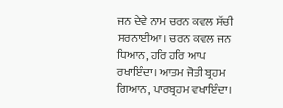ਜਨ ਦੇਵੇ ਨਾਮ ਚਰਨ ਕਵਲ ਸੱਚੀ ਸਰਨਾਈਆ। ਚਰਨ ਕਵਲ ਜਨ ਧਿਆਨ, ਹਰਿ ਹਰਿ ਆਪ ਰਖਾਇੰਦਾ। ਆਤਮ ਜੋਤੀ ਬ੍ਰਹਮ ਗਿਆਨ, ਪਾਰਬ੍ਰਹਮ ਵਖਾਇੰਦਾ।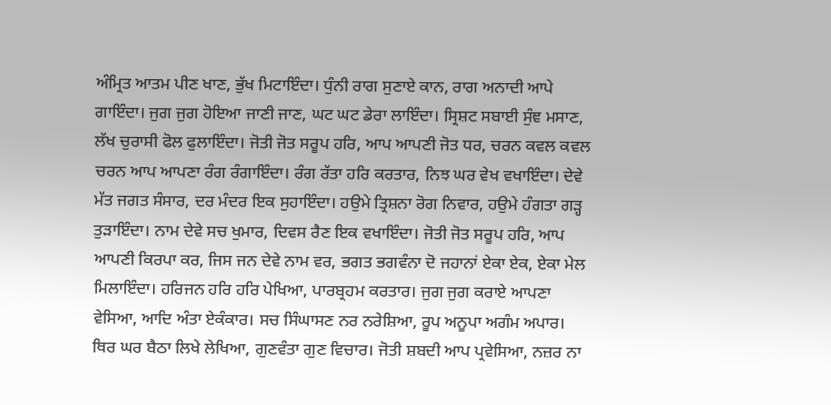ਅੰਮ੍ਰਿਤ ਆਤਮ ਪੀਣ ਖਾਣ, ਭੁੱਖ ਮਿਟਾਇੰਦਾ। ਧੁੰਨੀ ਰਾਗ ਸੁਣਾਏ ਕਾਨ, ਰਾਗ ਅਨਾਦੀ ਆਪੇ ਗਾਇੰਦਾ। ਜੁਗ ਜੁਗ ਹੋਇਆ ਜਾਣੀ ਜਾਣ, ਘਟ ਘਟ ਡੇਰਾ ਲਾਇੰਦਾ। ਸ੍ਰਿਸ਼ਟ ਸਬਾਈ ਸੁੰਞ ਮਸਾਣ, ਲੱਖ ਚੁਰਾਸੀ ਫੋਲ ਫੁਲਾਇੰਦਾ। ਜੋਤੀ ਜੋਤ ਸਰੂਪ ਹਰਿ, ਆਪ ਆਪਣੀ ਜੋਤ ਧਰ, ਚਰਨ ਕਵਲ ਕਵਲ ਚਰਨ ਆਪ ਆਪਣਾ ਰੰਗ ਰੰਗਾਇੰਦਾ। ਰੰਗ ਰੱਤਾ ਹਰਿ ਕਰਤਾਰ, ਨਿਝ ਘਰ ਵੇਖ ਵਖਾਇੰਦਾ। ਦੇਵੇ ਮੱਤ ਜਗਤ ਸੰਸਾਰ, ਦਰ ਮੰਦਰ ਇਕ ਸੁਹਾਇੰਦਾ। ਹਉਮੇ ਤ੍ਰਿਸ਼ਨਾ ਰੋਗ ਨਿਵਾਰ, ਹਉਮੇ ਹੰਗਤਾ ਗੜ੍ਹ ਤੁੜਾਇੰਦਾ। ਨਾਮ ਦੇਵੇ ਸਚ ਖੁਮਾਰ, ਦਿਵਸ ਰੈਣ ਇਕ ਵਖਾਇੰਦਾ। ਜੋਤੀ ਜੋਤ ਸਰੂਪ ਹਰਿ, ਆਪ ਆਪਣੀ ਕਿਰਪਾ ਕਰ, ਜਿਸ ਜਨ ਦੇਵੇ ਨਾਮ ਵਰ, ਭਗਤ ਭਗਵੰਨਾ ਦੋ ਜਹਾਨਾਂ ਏਕਾ ਏਕ, ਏਕਾ ਮੇਲ ਮਿਲਾਇੰਦਾ। ਹਰਿਜਨ ਹਰਿ ਹਰਿ ਪੇਖਿਆ, ਪਾਰਬ੍ਰਹਮ ਕਰਤਾਰ। ਜੁਗ ਜੁਗ ਕਰਾਏ ਆਪਣਾ ਵੇਸਿਆ, ਆਦਿ ਅੰਤਾ ਏਕੰਕਾਰ। ਸਚ ਸਿੰਘਾਸਣ ਨਰ ਨਰੇਸ਼ਿਆ, ਰੂਪ ਅਨੂਪਾ ਅਗੰਮ ਅਪਾਰ। ਥਿਰ ਘਰ ਬੈਠਾ ਲਿਖੇ ਲੇਖਿਆ, ਗੁਣਵੰਤਾ ਗੁਣ ਵਿਚਾਰ। ਜੋਤੀ ਸ਼ਬਦੀ ਆਪ ਪ੍ਰਵੇਸਿਆ, ਨਜ਼ਰ ਨਾ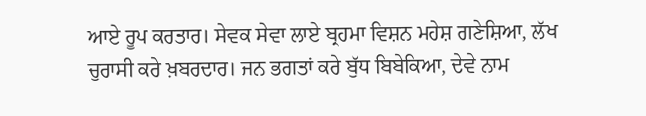ਆਏ ਰੂਪ ਕਰਤਾਰ। ਸੇਵਕ ਸੇਵਾ ਲਾਏ ਬ੍ਰਹਮਾ ਵਿਸ਼ਨ ਮਹੇਸ਼ ਗਣੇਸ਼ਿਆ, ਲੱਖ ਚੁਰਾਸੀ ਕਰੇ ਖ਼ਬਰਦਾਰ। ਜਨ ਭਗਤਾਂ ਕਰੇ ਬੁੱਧ ਬਿਬੇਕਿਆ, ਦੇਵੇ ਨਾਮ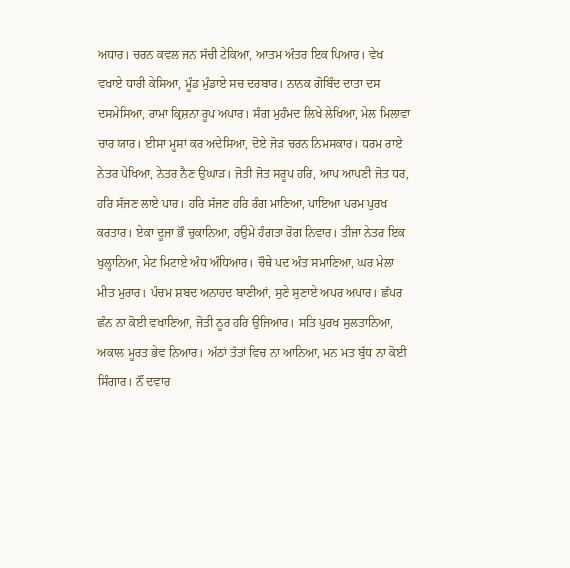ਅਧਾਰ। ਚਰਨ ਕਵਲ ਜਨ ਸੱਚੀ ਟੇਕਿਆ, ਆਤਮ ਅੰਤਰ ਇਕ ਪਿਆਰ। ਵੇਖ ਵਖਾਏ ਧਾਰੀ ਕੇਸਿਆ, ਮੂੰਡ ਮੁੰਡਾਏ ਸਚ ਦਰਬਾਰ। ਨਾਨਕ ਗੋਬਿੰਦ ਦਾਤਾ ਦਸ ਦਸਮੇਸਿਆ, ਰਾਮਾ ਕ੍ਰਿਸ਼ਨਾ ਰੂਪ ਅਪਾਰ। ਸੰਗ ਮੁਹੰਮਦ ਲਿਖੇ ਲੇਖਿਆ, ਮੇਲ ਮਿਲਾਵਾ ਚਾਰ ਯਾਰ। ਈਸਾ ਮੂਸਾ ਕਰ ਅਦੇਸਿਆ, ਦੋਏ ਜੋੜ ਚਰਨ ਨਿਮਸਕਾਰ। ਧਰਮ ਰਾਏ ਨੇਤਰ ਪੇਖਿਆ, ਨੇਤਰ ਨੈਣ ਉਘਾੜ। ਜੋਤੀ ਜੋਤ ਸਰੂਪ ਹਰਿ, ਆਪ ਆਪਣੀ ਜੋਤ ਧਰ, ਹਰਿ ਸੱਜਣ ਲਾਏ ਪਾਰ। ਹਰਿ ਸੱਜਣ ਹਰਿ ਰੰਗ ਮਾਣਿਆ, ਪਾਇਆ ਪਰਮ ਪੁਰਖ ਕਰਤਾਰ। ਏਕਾ ਦੂਜਾ ਭੌ ਚੁਕਾਨਿਆ, ਹਉਮੇ ਹੰਗਤਾ ਰੋਗ ਨਿਵਾਰ। ਤੀਜਾ ਨੇਤਰ ਇਕ ਖੁਲ੍ਹਾਨਿਆ, ਮੇਟ ਮਿਟਾਏ ਅੰਧ ਅੰਧਿਆਰ। ਚੌਥੇ ਪਦ ਅੰਤ ਸਮਾਣਿਆ, ਘਰ ਮੇਲਾ ਮੀਤ ਮੁਰਾਰ। ਪੰਚਮ ਸ਼ਬਦ ਅਨਾਹਦ ਬਾਣੀਆਂ, ਸੁਣੇ ਸੁਣਾਏ ਅਪਰ ਅਪਾਰ। ਛੱਪਰ ਛੰਨ ਨਾ ਕੋਈ ਵਖਾਣਿਆ, ਜੋਤੀ ਨੂਰ ਹਰਿ ਉਜਿਆਰ। ਸਤਿ ਪੁਰਖ ਸੁਲਤਾਨਿਆ, ਅਕਾਲ ਮੂਰਤ ਭੇਵ ਨਿਆਰ। ਅੱਠਾਂ ਤੱਤਾਂ ਵਿਚ ਨਾ ਆਨਿਆ, ਮਨ ਮਤ ਬੁੱਧ ਨਾ ਕੋਈ ਸਿੰਗਾਰ। ਨੌਂ ਦਵਾਰ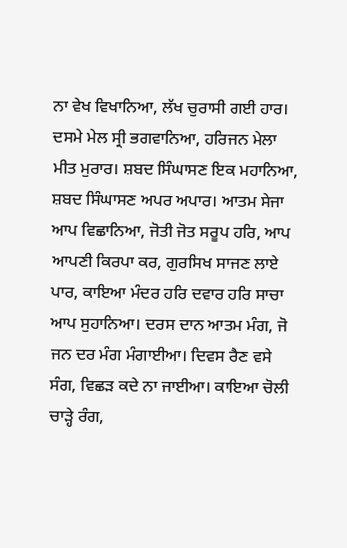ਨਾ ਵੇਖ ਵਿਖਾਨਿਆ, ਲੱਖ ਚੁਰਾਸੀ ਗਈ ਹਾਰ। ਦਸਮੇ ਮੇਲ ਸ੍ਰੀ ਭਗਵਾਨਿਆ, ਹਰਿਜਨ ਮੇਲਾ ਮੀਤ ਮੁਰਾਰ। ਸ਼ਬਦ ਸਿੰਘਾਸਣ ਇਕ ਮਹਾਨਿਆ, ਸ਼ਬਦ ਸਿੰਘਾਸਣ ਅਪਰ ਅਪਾਰ। ਆਤਮ ਸੇਜਾ ਆਪ ਵਿਛਾਨਿਆ, ਜੋਤੀ ਜੋਤ ਸਰੂਪ ਹਰਿ, ਆਪ ਆਪਣੀ ਕਿਰਪਾ ਕਰ, ਗੁਰਸਿਖ ਸਾਜਣ ਲਾਏ ਪਾਰ, ਕਾਇਆ ਮੰਦਰ ਹਰਿ ਦਵਾਰ ਹਰਿ ਸਾਚਾ ਆਪ ਸੁਹਾਨਿਆ। ਦਰਸ ਦਾਨ ਆਤਮ ਮੰਗ, ਜੋ ਜਨ ਦਰ ਮੰਗ ਮੰਗਾਈਆ। ਦਿਵਸ ਰੈਣ ਵਸੇ ਸੰਗ, ਵਿਛੜ ਕਦੇ ਨਾ ਜਾਈਆ। ਕਾਇਆ ਚੋਲੀ ਚਾੜ੍ਹੇ ਰੰਗ,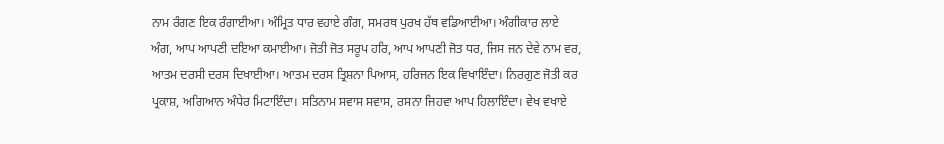ਨਾਮ ਰੰਗਣ ਇਕ ਰੰਗਾਈਆ। ਅੰਮ੍ਰਿਤ ਧਾਰ ਵਹਾਏ ਗੰਗ, ਸਮਰਥ ਪੁਰਖ ਹੱਥ ਵਡਿਆਈਆ। ਅੰਗੀਕਾਰ ਲਾਏ ਅੰਗ, ਆਪ ਆਪਣੀ ਦਇਆ ਕਮਾਈਆ। ਜੋਤੀ ਜੋਤ ਸਰੂਪ ਹਰਿ, ਆਪ ਆਪਣੀ ਜੋਤ ਧਰ, ਜਿਸ ਜਨ ਦੇਵੇ ਨਾਮ ਵਰ, ਆਤਮ ਦਰਸੀ ਦਰਸ ਦਿਖਾਈਆ। ਆਤਮ ਦਰਸ ਤ੍ਰਿਸ਼ਨਾ ਪਿਆਸ, ਹਰਿਜਨ ਇਕ ਵਿਖਾਇੰਦਾ। ਨਿਰਗੁਣ ਜੋਤੀ ਕਰ ਪ੍ਰਕਾਸ਼, ਅਗਿਆਨ ਅੰਧੇਰ ਮਿਟਾਇੰਦਾ। ਸਤਿਨਾਮ ਸਵਾਸ ਸਵਾਸ, ਰਸਨਾ ਜਿਹਵਾ ਆਪ ਹਿਲਾਇੰਦਾ। ਵੇਖ ਵਖਾਏ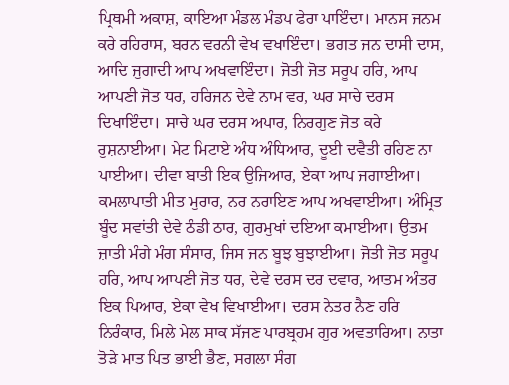ਪ੍ਰਿਥਮੀ ਅਕਾਸ਼, ਕਾਇਆ ਮੰਡਲ ਮੰਡਪ ਫੇਰਾ ਪਾਇੰਦਾ। ਮਾਨਸ ਜਨਮ ਕਰੇ ਰਹਿਰਾਸ, ਬਰਨ ਵਰਨੀ ਵੇਖ ਵਖਾਇੰਦਾ। ਭਗਤ ਜਨ ਦਾਸੀ ਦਾਸ, ਆਦਿ ਜੁਗਾਦੀ ਆਪ ਅਖਵਾਇੰਦਾ। ਜੋਤੀ ਜੋਤ ਸਰੂਪ ਹਰਿ, ਆਪ ਆਪਣੀ ਜੋਤ ਧਰ, ਹਰਿਜਨ ਦੇਵੇ ਨਾਮ ਵਰ, ਘਰ ਸਾਚੇ ਦਰਸ ਦਿਖਾਇੰਦਾ। ਸਾਚੇ ਘਰ ਦਰਸ ਅਪਾਰ, ਨਿਰਗੁਣ ਜੋਤ ਕਰੇ ਰੁਸ਼ਨਾਈਆ। ਮੇਟ ਮਿਟਾਏ ਅੰਧ ਅੰਧਿਆਰ, ਦੂਈ ਦਵੈਤੀ ਰਹਿਣ ਨਾ ਪਾਈਆ। ਦੀਵਾ ਬਾਤੀ ਇਕ ਉਜਿਆਰ, ਏਕਾ ਆਪ ਜਗਾਈਆ। ਕਮਲਾਪਾਤੀ ਮੀਤ ਮੁਰਾਰ, ਨਰ ਨਰਾਇਣ ਆਪ ਅਖਵਾਈਆ। ਅੰਮ੍ਰਿਤ ਬੂੰਦ ਸਵਾਂਤੀ ਦੇਵੇ ਠੰਡੀ ਠਾਰ, ਗੁਰਮੁਖਾਂ ਦਇਆ ਕਮਾਈਆ। ਉਤਮ ਜ਼ਾਤੀ ਮੰਗੇ ਮੰਗ ਸੰਸਾਰ, ਜਿਸ ਜਨ ਬੂਝ ਬੁਝਾਈਆ। ਜੋਤੀ ਜੋਤ ਸਰੂਪ ਹਰਿ, ਆਪ ਆਪਣੀ ਜੋਤ ਧਰ, ਦੇਵੇ ਦਰਸ ਦਰ ਦਵਾਰ, ਆਤਮ ਅੰਤਰ ਇਕ ਪਿਆਰ, ਏਕਾ ਵੇਖ ਵਿਖਾਈਆ। ਦਰਸ ਨੇਤਰ ਨੈਣ ਹਰਿ ਨਿਰੰਕਾਰ, ਮਿਲੇ ਮੇਲ ਸਾਕ ਸੱਜਣ ਪਾਰਬ੍ਰਹਮ ਗੁਰ ਅਵਤਾਰਿਆ। ਨਾਤਾ ਤੋੜੇ ਮਾਤ ਪਿਤ ਭਾਈ ਭੈਣ, ਸਗਲਾ ਸੰਗ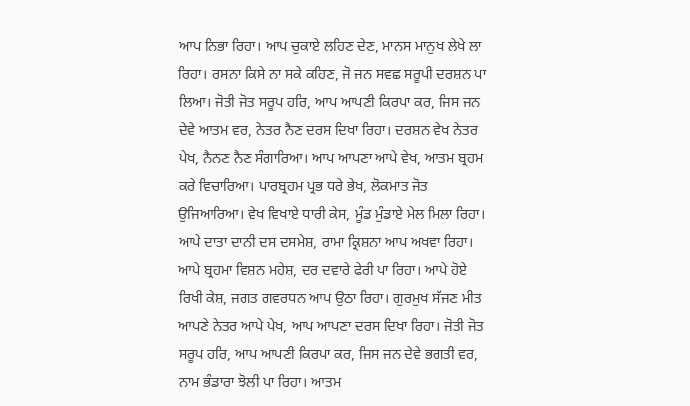ਆਪ ਨਿਭਾ ਰਿਹਾ। ਆਪ ਚੁਕਾਏ ਲਹਿਣ ਦੇਣ, ਮਾਨਸ ਮਾਨੁਖ ਲੇਖੇ ਲਾ ਰਿਹਾ। ਰਸਨਾ ਕਿਸੇ ਨਾ ਸਕੇ ਕਹਿਣ, ਜੋ ਜਨ ਸਵਛ ਸਰੂਪੀ ਦਰਸ਼ਨ ਪਾ ਲਿਆ। ਜੋਤੀ ਜੋਤ ਸਰੂਪ ਹਰਿ, ਆਪ ਆਪਣੀ ਕਿਰਪਾ ਕਰ, ਜਿਸ ਜਨ ਦੇਵੇ ਆਤਮ ਵਰ, ਨੇਤਰ ਨੈਣ ਦਰਸ ਦਿਖਾ ਰਿਹਾ। ਦਰਸ਼ਨ ਵੇਖ ਨੇਤਰ ਪੇਖ, ਨੈਨਣ ਨੈਣ ਸੰਗਾਰਿਆ। ਆਪ ਆਪਣਾ ਆਪੇ ਵੇਖ, ਆਤਮ ਬ੍ਰਹਮ ਕਰੇ ਵਿਚਾਰਿਆ। ਪਾਰਬ੍ਰਹਮ ਪ੍ਰਭ ਧਰੇ ਭੇਖ, ਲੋਕਮਾਤ ਜੋਤ ਉਜਿਆਰਿਆ। ਵੇਖ ਵਿਖਾਏ ਧਾਰੀ ਕੇਸ, ਮੂੰਡ ਮੁੰਡਾਏ ਮੇਲ ਮਿਲਾ ਰਿਹਾ। ਆਪੇ ਦਾਤਾ ਦਾਨੀ ਦਸ ਦਸਮੇਸ਼, ਰਾਮਾ ਕ੍ਰਿਸ਼ਨਾ ਆਪ ਅਖਵਾ ਰਿਹਾ। ਆਪੇ ਬ੍ਰਹਮਾ ਵਿਸ਼ਨ ਮਹੇਸ਼, ਦਰ ਦਵਾਰੇ ਫੇਰੀ ਪਾ ਰਿਹਾ। ਆਪੇ ਹੋਏ ਰਿਖੀ ਕੇਸ਼, ਜਗਤ ਗਵਰਧਨ ਆਪ ਉਠਾ ਰਿਹਾ। ਗੁਰਮੁਖ ਸੱਜਣ ਮੀਤ ਆਪਣੇ ਨੇਤਰ ਆਪੇ ਪੇਖ, ਆਪ ਆਪਣਾ ਦਰਸ ਦਿਖਾ ਰਿਹਾ। ਜੋਤੀ ਜੋਤ ਸਰੂਪ ਹਰਿ, ਆਪ ਆਪਣੀ ਕਿਰਪਾ ਕਰ, ਜਿਸ ਜਨ ਦੇਵੇ ਭਗਤੀ ਵਰ, ਨਾਮ ਭੰਡਾਰਾ ਝੋਲੀ ਪਾ ਰਿਹਾ। ਆਤਮ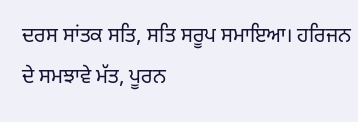ਦਰਸ ਸਾਂਤਕ ਸਤਿ, ਸਤਿ ਸਰੂਪ ਸਮਾਇਆ। ਹਰਿਜਨ ਦੇ ਸਮਝਾਵੇ ਮੱਤ, ਪੂਰਨ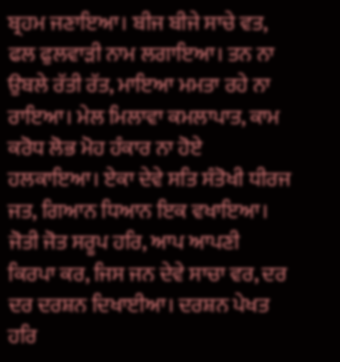ਬ੍ਰਹਮ ਜਣਾਇਆ। ਬੀਜ ਬੀਜੇ ਸਾਚੇ ਵਤ, ਫਲ ਫੁਲਵਾੜੀ ਨਾਮ ਲਗਾਇਆ। ਤਨ ਨਾ ਉਬਲੇ ਰੱਤੀ ਰੱਤ, ਮਾਇਆ ਮਮਤਾ ਰਹੇ ਨਾ ਰਾਇਆ। ਮੇਲ ਮਿਲਾਵਾ ਕਮਲਾਪਾਤ, ਕਾਮ ਕਰੋਧ ਲੋਭ ਮੋਹ ਹੰਕਾਰ ਨਾ ਹੋਏ ਹਲਕਾਇਆ। ਏਕਾ ਦੇਵੇ ਸਤਿ ਸੰਤੋਖੀ ਧੀਰਜ ਜਤ, ਗਿਆਨ ਧਿਆਨ ਇਕ ਵਖਾਇਆ। ਜੋਤੀ ਜੋਤ ਸਰੂਪ ਹਰਿ, ਆਪ ਆਪਣੀ ਕਿਰਪਾ ਕਰ, ਜਿਸ ਜਨ ਦੇਵੇ ਸਾਚਾ ਵਰ, ਦਰ ਦਰ ਦਰਸ਼ਨ ਦਿਖਾਈਆ। ਦਰਸ਼ਨ ਪੇਖਤ ਹਰਿ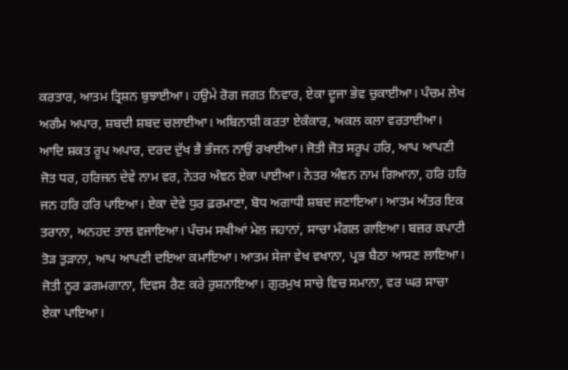ਕਰਤਾਰ, ਆਤਮ ਤ੍ਰਿਸ਼ਨ ਬੁਝਾਈਆ। ਹਉਮੇ ਰੋਗ ਜਗਤ ਨਿਵਾਰ, ਏਕਾ ਦੂਜਾ ਭੇਵ ਚੁਕਾਈਆ। ਪੰਚਮ ਲੇਖ ਅਗੰਮ ਅਪਾਰ, ਸ਼ਬਦੀ ਸ਼ਬਦ ਚਲਾਈਆ। ਅਬਿਨਾਸ਼ੀ ਕਰਤਾ ਏਕੰਕਾਰ, ਅਕਲ ਕਲਾ ਵਰਤਾਈਆ। ਆਦਿ ਸ਼ਕਤ ਰੂਪ ਅਪਾਰ, ਦਰਦ ਦੁੱਖ ਭੈ ਭੰਜਨ ਨਾਉਂ ਰਖਾਈਆ। ਜੋਤੀ ਜੋਤ ਸਰੂਪ ਹਰਿ, ਆਪ ਆਪਣੀ ਜੋਤ ਧਰ, ਹਰਿਜਨ ਦੇਵੇ ਨਾਮ ਵਰ, ਨੇਤਰ ਅੰਞਨ ਏਕਾ ਪਾਈਆ। ਨੇਤਰ ਅੰਞਨ ਨਾਮ ਗਿਆਨਾ, ਹਰਿ ਹਰਿ ਜਨ ਹਰਿ ਹਰਿ ਪਾਇਆ। ਏਕਾ ਦੇਵੇ ਧੁਰ ਫ਼ਰਮਾਣਾ, ਬੋਧ ਅਗਾਧੀ ਸ਼ਬਦ ਜਣਾਇਆ। ਆਤਮ ਅੰਤਰ ਇਕ ਤਰਾਨਾ, ਅਨਹਦ ਤਾਲ ਵਜਾਇਆ। ਪੰਚਮ ਸਖੀਆਂ ਮੇਲ ਜਹਾਨਾਂ, ਸਾਚਾ ਮੰਗਲ ਗਾਇਆ। ਬਜ਼ਰ ਕਪਾਟੀ ਤੋੜ ਤੁੜਾਨਾ, ਆਪ ਆਪਣੀ ਦਇਆ ਕਮਾਇਆ। ਆਤਮ ਸੇਜਾ ਵੇਖ ਵਖਾਨਾ, ਪ੍ਰਭ ਬੈਠਾ ਆਸਣ ਲਾਇਆ। ਜੋਤੀ ਨੂਰ ਡਗਮਗਾਨਾ, ਦਿਵਸ ਰੈਣ ਕਰੇ ਰੁਸ਼ਨਾਇਆ। ਗੁਰਮੁਖ ਸਾਚੇ ਵਿਚ ਸਮਾਨਾ, ਵਰ ਘਰ ਸਾਚਾ ਏਕਾ ਪਾਇਆ।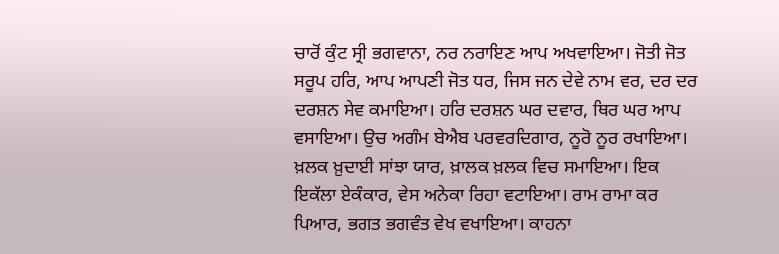ਚਾਰੋਂ ਕੁੰਟ ਸ੍ਰੀ ਭਗਵਾਨਾ, ਨਰ ਨਰਾਇਣ ਆਪ ਅਖਵਾਇਆ। ਜੋਤੀ ਜੋਤ ਸਰੂਪ ਹਰਿ, ਆਪ ਆਪਣੀ ਜੋਤ ਧਰ, ਜਿਸ ਜਨ ਦੇਵੇ ਨਾਮ ਵਰ, ਦਰ ਦਰ ਦਰਸ਼ਨ ਸੇਵ ਕਮਾਇਆ। ਹਰਿ ਦਰਸ਼ਨ ਘਰ ਦਵਾਰ, ਥਿਰ ਘਰ ਆਪ ਵਸਾਇਆ। ਉਚ ਅਗੰਮ ਬੇਐਬ ਪਰਵਰਦਿਗਾਰ, ਨੂਰੋ ਨੂਰ ਰਖਾਇਆ। ਖ਼ਲਕ ਖ਼ੁਦਾਈ ਸਾਂਝਾ ਯਾਰ, ਖ਼ਾਲਕ ਖ਼ਲਕ ਵਿਚ ਸਮਾਇਆ। ਇਕ ਇਕੱਲਾ ਏਕੰਕਾਰ, ਵੇਸ ਅਨੇਕਾ ਰਿਹਾ ਵਟਾਇਆ। ਰਾਮ ਰਾਮਾ ਕਰ ਪਿਆਰ, ਭਗਤ ਭਗਵੰਤ ਵੇਖ ਵਖਾਇਆ। ਕਾਹਨਾ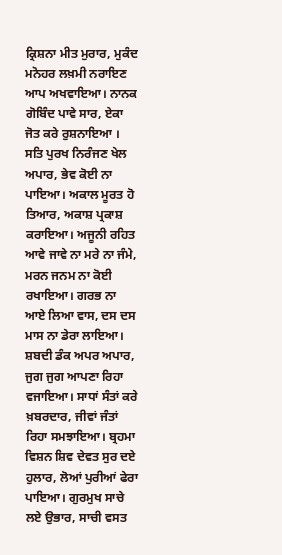ਕ੍ਰਿਸ਼ਨਾ ਮੀਤ ਮੁਰਾਰ, ਮੁਕੰਦ ਮਨੋਹਰ ਲਖ਼ਮੀ ਨਰਾਇਣ ਆਪ ਅਖਵਾਇਆ। ਨਾਨਕ ਗੋਬਿੰਦ ਪਾਵੇ ਸਾਰ, ਏਕਾ ਜੋਤ ਕਰੇ ਰੁਸ਼ਨਾਇਆ । ਸਤਿ ਪੁਰਖ ਨਿਰੰਜਣ ਖੇਲ ਅਪਾਰ, ਭੇਵ ਕੋਈ ਨਾ ਪਾਇਆ। ਅਕਾਲ ਮੂਰਤ ਹੋ ਤਿਆਰ, ਅਕਾਸ਼ ਪ੍ਰਕਾਸ਼ ਕਰਾਇਆ। ਅਜੂਨੀ ਰਹਿਤ ਆਵੇ ਜਾਵੇ ਨਾ ਮਰੇ ਨਾ ਜੰਮੇ, ਮਰਨ ਜਨਮ ਨਾ ਕੋਈ ਰਖਾਇਆ। ਗਰਭ ਨਾ ਆਏ ਲਿਆ ਵਾਸ, ਦਸ ਦਸ ਮਾਸ ਨਾ ਡੇਰਾ ਲਾਇਆ। ਸ਼ਬਦੀ ਡੰਕ ਅਪਰ ਅਪਾਰ, ਜੁਗ ਜੁਗ ਆਪਣਾ ਰਿਹਾ ਵਜਾਇਆ। ਸਾਧਾਂ ਸੰਤਾਂ ਕਰੇ ਖ਼ਬਰਦਾਰ, ਜੀਵਾਂ ਜੰਤਾਂ ਰਿਹਾ ਸਮਝਾਇਆ। ਬ੍ਰਹਮਾ ਵਿਸ਼ਨ ਸ਼ਿਵ ਦੇਵਤ ਸੁਰ ਦਏ ਹੁਲਾਰ, ਲੋਆਂ ਪੁਰੀਆਂ ਫੇਰਾ ਪਾਇਆ। ਗੁਰਮੁਖ ਸਾਚੇ ਲਏ ਉਭਾਰ, ਸਾਚੀ ਵਸਤ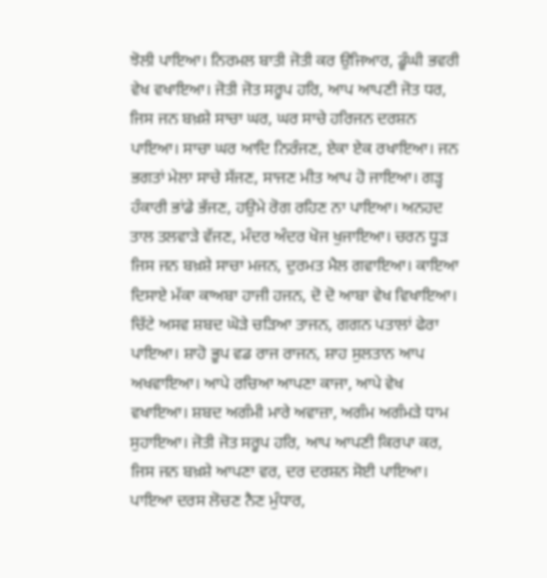ਝੋਲੀ ਪਾਇਆ। ਨਿਰਮਲ ਬਾਤੀ ਜੋਤੀ ਕਰ ਉਜਿਆਰ, ਡੂੰਘੀ ਭਵਰੀ ਵੇਖ ਵਖਾਇਆ। ਜੋਤੀ ਜੋਤ ਸਰੂਪ ਹਰਿ, ਆਪ ਆਪਣੀ ਜੋਤ ਧਰ, ਜਿਸ ਜਨ ਬਖ਼ਸ਼ੇ ਸਾਚਾ ਘਰ, ਘਰ ਸਾਚੇ ਹਰਿਜਨ ਦਰਸ਼ਨ ਪਾਇਆ। ਸਾਚਾ ਘਰ ਆਦਿ ਨਿਰੰਜਣ, ਏਕਾ ਏਕ ਰਖਾਇਆ। ਜਨ ਭਗਤਾਂ ਮੇਲਾ ਸਾਚੇ ਸੱਜਣ, ਸਾਜਣ ਮੀਤ ਆਪ ਹੋ ਜਾਇਆ। ਗੜ੍ਹ ਹੰਕਾਰੀ ਭਾਂਡੇ ਭੱਜਣ, ਹਉਮੇ ਰੋਗ ਰਹਿਣ ਨਾ ਪਾਇਆ। ਅਨਹਦ ਤਾਲ ਤਲਵਾੜੇ ਵੱਜਣ, ਮੰਦਰ ਅੰਦਰ ਖੋਜ ਖੁਜਾਇਆ। ਚਰਨ ਧੂੜ ਜਿਸ ਜਨ ਬਖ਼ਸ਼ੇ ਸਾਚਾ ਮਜਨ, ਦੁਰਮਤ ਮੈਲ ਗਵਾਇਆ। ਕਾਇਆ ਦਿਸਾਏ ਮੱਕਾ ਕਾਅਬਾ ਹਾਜੀ ਹਜਨ, ਦੋ ਦੋ ਆਬਾ ਵੇਖ ਵਿਖਾਇਆ। ਚਿੱਟੇ ਅਸਵ ਸ਼ਬਦ ਘੋੜੇ ਚੜਿਆ ਤਾਜਨ, ਗਗਨ ਪਤਾਲਾਂ ਫੇਰਾ ਪਾਇਆ। ਸ਼ਾਹੋ ਭੂਪ ਵਡ ਰਾਜ ਰਾਜਨ, ਸ਼ਾਹ ਸੁਲਤਾਨ ਆਪ ਅਖਵਾਇਆ। ਆਪੇ ਰਚਿਆ ਆਪਣਾ ਕਾਜਾ, ਆਪੇ ਵੇਖ ਵਖਾਇਆ। ਸ਼ਬਦ ਅਗੰਮੀ ਮਾਰੇ ਅਵਾਜ਼ਾ, ਅਗੰਮ ਅਗੰਮੜੇ ਧਾਮ ਸੁਹਾਇਆ। ਜੋਤੀ ਜੋਤ ਸਰੂਪ ਹਰਿ, ਆਪ ਆਪਣੀ ਕਿਰਪਾ ਕਰ, ਜਿਸ ਜਨ ਬਖ਼ਸ਼ੇ ਆਪਣਾ ਵਰ, ਦਰ ਦਰਸ਼ਨ ਸੋਈ ਪਾਇਆ। ਪਾਇਆ ਦਰਸ ਲੋਚਣ ਨੈਣ ਮੁੰਧਾਰ,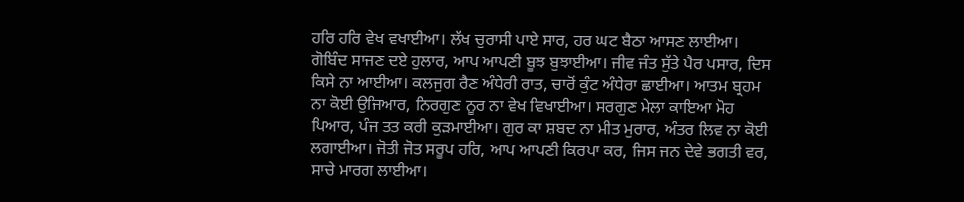ਹਰਿ ਹਰਿ ਵੇਖ ਵਖਾਈਆ। ਲੱਖ ਚੁਰਾਸੀ ਪਾਏ ਸਾਰ, ਹਰ ਘਟ ਬੈਠਾ ਆਸਣ ਲਾਈਆ। ਗੋਬਿੰਦ ਸਾਜਣ ਦਏ ਹੁਲਾਰ, ਆਪ ਆਪਣੀ ਬੂਝ ਬੁਝਾਈਆ। ਜੀਵ ਜੰਤ ਸੁੱਤੇ ਪੈਰ ਪਸਾਰ, ਦਿਸ ਕਿਸੇ ਨਾ ਆਈਆ। ਕਲਜੁਗ ਰੈਣ ਅੰਧੇਰੀ ਰਾਤ, ਚਾਰੋਂ ਕੁੰਟ ਅੰਧੇਰਾ ਛਾਈਆ। ਆਤਮ ਬ੍ਰਹਮ ਨਾ ਕੋਈ ਉਜਿਆਰ, ਨਿਰਗੁਣ ਨੂਰ ਨਾ ਵੇਖ ਵਿਖਾਈਆ। ਸਰਗੁਣ ਮੇਲਾ ਕਾਇਆ ਮੋਹ ਪਿਆਰ, ਪੰਜ ਤਤ ਕਰੀ ਕੁੜਮਾਈਆ। ਗੁਰ ਕਾ ਸ਼ਬਦ ਨਾ ਮੀਤ ਮੁਰਾਰ, ਅੰਤਰ ਲਿਵ ਨਾ ਕੋਈ ਲਗਾਈਆ। ਜੋਤੀ ਜੋਤ ਸਰੂਪ ਹਰਿ, ਆਪ ਆਪਣੀ ਕਿਰਪਾ ਕਰ, ਜਿਸ ਜਨ ਦੇਵੇ ਭਗਤੀ ਵਰ, ਸਾਚੇ ਮਾਰਗ ਲਾਈਆ।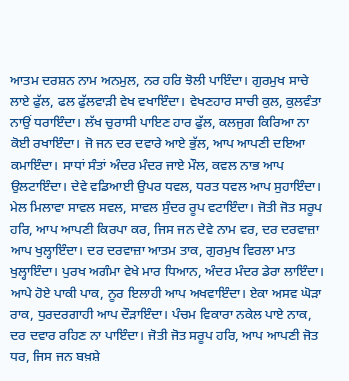ਆਤਮ ਦਰਸ਼ਨ ਨਾਮ ਅਨਮੁਲ, ਨਰ ਹਰਿ ਝੋਲੀ ਪਾਇੰਦਾ। ਗੁਰਮੁਖ ਸਾਚੇ ਲਾਏ ਫੁੱਲ, ਫਲ ਫੁੱਲਵਾੜੀ ਵੇਖ ਵਖਾਇੰਦਾ। ਵੇਖਣਹਾਰ ਸਾਚੀ ਕੁਲ, ਕੁਲਵੰਤਾ ਨਾਉਂ ਧਰਾਇੰਦਾ। ਲੱਖ ਚੁਰਾਸੀ ਪਾਇਣ ਹਾਰ ਫੁੱਲ, ਕਲਜੁਗ ਕਿਰਿਆ ਨਾ ਕੋਈ ਰਖਾਇੰਦਾ। ਜੋ ਜਨ ਦਰ ਦਵਾਰੇ ਆਏ ਭੁੱਲ, ਆਪ ਆਪਣੀ ਦਇਆ ਕਮਾਇੰਦਾ। ਸਾਧਾਂ ਸੰਤਾਂ ਅੰਦਰ ਮੰਦਰ ਜਾਏ ਮੌਲ, ਕਵਲ ਨਾਭ ਆਪ ਉਲਟਾਇੰਦਾ। ਦੇਵੇ ਵਡਿਆਈ ਉਪਰ ਧਵਲ, ਧਰਤ ਧਵਲ ਆਪ ਸੁਹਾਇੰਦਾ। ਮੇਲ ਮਿਲਾਵਾ ਸਾਵਲ ਸਵਲ, ਸਾਵਲ ਸੁੰਦਰ ਰੂਪ ਵਟਾਇੰਦਾ। ਜੋਤੀ ਜੋਤ ਸਰੂਪ ਹਰਿ, ਆਪ ਆਪਣੀ ਕਿਰਪਾ ਕਰ, ਜਿਸ ਜਨ ਦੇਵੇ ਨਾਮ ਵਰ, ਦਰ ਦਰਵਾਜ਼ਾ ਆਪ ਖੁਲ੍ਹਾਇੰਦਾ। ਦਰ ਦਰਵਾਜ਼ਾ ਆਤਮ ਤਾਕ, ਗੁਰਮੁਖ ਵਿਰਲਾ ਮਾਤ ਖੁਲ੍ਹਾਇੰਦਾ। ਪੁਰਖ ਅਗੰਮਾ ਵੇਖੇ ਮਾਰ ਧਿਆਨ, ਅੰਦਰ ਮੰਦਰ ਡੇਰਾ ਲਾਇੰਦਾ। ਆਪੇ ਹੋਏ ਪਾਕੀ ਪਾਕ, ਨੂਰ ਇਲਾਹੀ ਆਪ ਅਖਵਾਇੰਦਾ। ਏਕਾ ਅਸਵ ਘੋੜਾ ਰਾਕ, ਧੁਰਦਰਗਾਹੀ ਆਪ ਦੌੜਾਇੰਦਾ। ਪੰਚਮ ਵਿਕਾਰਾ ਨਕੇਲ ਪਾਏ ਨਾਕ, ਦਰ ਦਵਾਰ ਰਹਿਣ ਨਾ ਪਾਇੰਦਾ। ਜੋਤੀ ਜੋਤ ਸਰੂਪ ਹਰਿ, ਆਪ ਆਪਣੀ ਜੋਤ ਧਰ, ਜਿਸ ਜਨ ਬਖ਼ਸ਼ੇ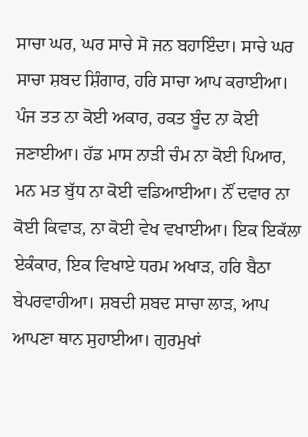ਸਾਚਾ ਘਰ, ਘਰ ਸਾਚੇ ਸੋ ਜਨ ਬਹਾਇੰਦਾ। ਸਾਚੇ ਘਰ ਸਾਚਾ ਸ਼ਬਦ ਸ਼ਿੰਗਾਰ, ਹਰਿ ਸਾਚਾ ਆਪ ਕਰਾਈਆ। ਪੰਜ ਤਤ ਨਾ ਕੋਈ ਅਕਾਰ, ਰਕਤ ਬੂੰਦ ਨਾ ਕੋਈ ਜਣਾਈਆ। ਹੱਡ ਮਾਸ ਨਾੜੀ ਚੰਮ ਨਾ ਕੋਈ ਪਿਆਰ, ਮਨ ਮਤ ਬੁੱਧ ਨਾ ਕੋਈ ਵਡਿਆਈਆ। ਨੌਂ ਦਵਾਰ ਨਾ ਕੋਈ ਕਿਵਾੜ, ਨਾ ਕੋਈ ਵੇਖ ਵਖਾਈਆ। ਇਕ ਇਕੱਲਾ ਏਕੰਕਾਰ, ਇਕ ਵਿਖਾਏ ਧਰਮ ਅਖਾੜ, ਹਰਿ ਬੈਠਾ ਬੇਪਰਵਾਹੀਆ। ਸ਼ਬਦੀ ਸ਼ਬਦ ਸਾਚਾ ਲਾੜ, ਆਪ ਆਪਣਾ ਥਾਨ ਸੁਹਾਈਆ। ਗੁਰਮੁਖਾਂ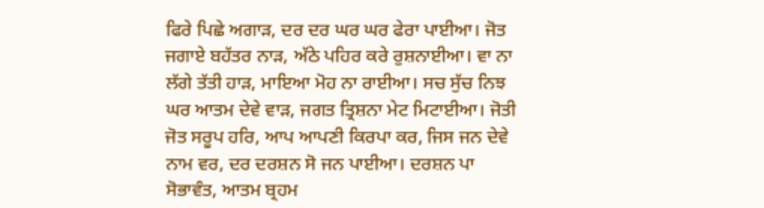ਫਿਰੇ ਪਿਛੇ ਅਗਾੜ, ਦਰ ਦਰ ਘਰ ਘਰ ਫੇਰਾ ਪਾਈਆ। ਜੋਤ ਜਗਾਏ ਬਹੱਤਰ ਨਾੜ, ਅੱਠੇ ਪਹਿਰ ਕਰੇ ਰੁਸ਼ਨਾਈਆ। ਵਾ ਨਾ ਲੱਗੇ ਤੱਤੀ ਹਾੜ, ਮਾਇਆ ਮੋਹ ਨਾ ਰਾਈਆ। ਸਚ ਸੁੱਚ ਨਿਝ ਘਰ ਆਤਮ ਦੇਵੇ ਵਾੜ, ਜਗਤ ਤ੍ਰਿਸ਼ਨਾ ਮੇਟ ਮਿਟਾਈਆ। ਜੋਤੀ ਜੋਤ ਸਰੂਪ ਹਰਿ, ਆਪ ਆਪਣੀ ਕਿਰਪਾ ਕਰ, ਜਿਸ ਜਨ ਦੇਵੇ ਨਾਮ ਵਰ, ਦਰ ਦਰਸ਼ਨ ਸੋ ਜਨ ਪਾਈਆ। ਦਰਸ਼ਨ ਪਾ ਸੋਭਾਵੰਤ, ਆਤਮ ਬ੍ਰਹਮ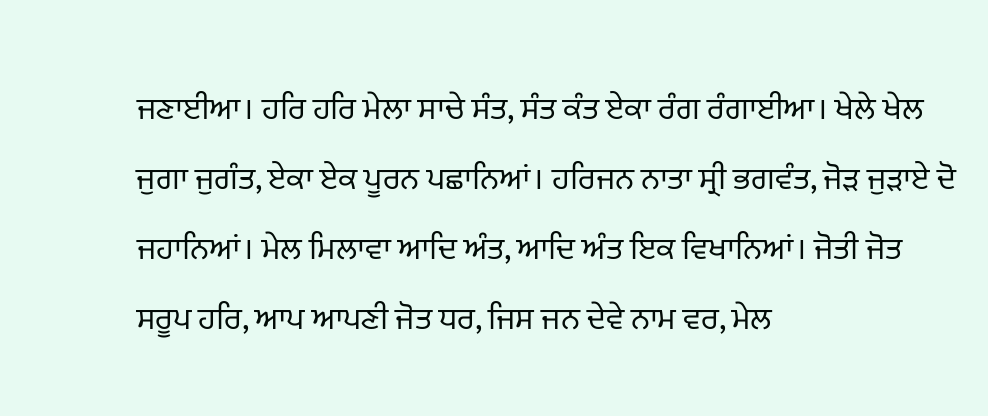ਜਣਾਈਆ। ਹਰਿ ਹਰਿ ਮੇਲਾ ਸਾਚੇ ਸੰਤ, ਸੰਤ ਕੰਤ ਏਕਾ ਰੰਗ ਰੰਗਾਈਆ। ਖੇਲੇ ਖੇਲ ਜੁਗਾ ਜੁਗੰਤ, ਏਕਾ ਏਕ ਪੂਰਨ ਪਛਾਨਿਆਂ। ਹਰਿਜਨ ਨਾਤਾ ਸ੍ਰੀ ਭਗਵੰਤ, ਜੋੜ ਜੁੜਾਏ ਦੋ ਜਹਾਨਿਆਂ। ਮੇਲ ਮਿਲਾਵਾ ਆਦਿ ਅੰਤ, ਆਦਿ ਅੰਤ ਇਕ ਵਿਖਾਨਿਆਂ। ਜੋਤੀ ਜੋਤ ਸਰੂਪ ਹਰਿ, ਆਪ ਆਪਣੀ ਜੋਤ ਧਰ, ਜਿਸ ਜਨ ਦੇਵੇ ਨਾਮ ਵਰ, ਮੇਲ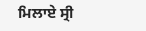ਮਿਲਾਏ ਸ੍ਰੀ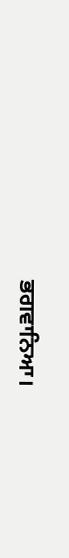ਭਗਵਾਨਿਆ।